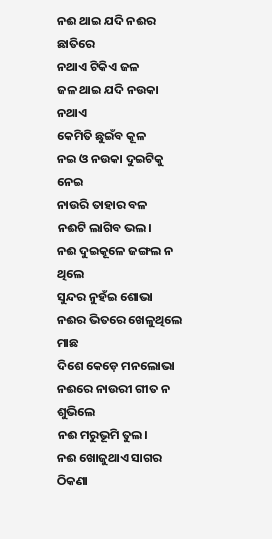ନଈ ଥାଇ ଯଦି ନଈର ଛାତିରେ
ନଥାଏ ଟିକିଏ ଜଳ
ଜଳ ଥାଇ ଯଦି ନଉକା ନଥାଏ
କେମିତି ଛୁଇଁବ କୂଳ
ନଇ ଓ ନଉକା ଦୁଇଟିକୁ ନେଇ
ନାଉରି ତାହାର ବଳ
ନଈଟି ଲାଗିବ ଭଲ।
ନଈ ଦୁଇକୂଳେ ଜଙ୍ଗଲ ନ ଥିଲେ
ସୁନ୍ଦର ନୁହଁଇ ଶୋଭା
ନଈର ଭିତରେ ଖେଳୁଥିଲେ ମାଛ
ଦିଶେ କେଡ଼େ ମନଲୋଭା
ନଈରେ ନାଉରୀ ଗୀତ ନ ଶୁଭିଲେ
ନଈ ମରୁଭୂମି ତୁଲ।
ନଈ ଖୋଜୁଥାଏ ସାଗର
ଠିକଣା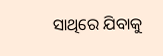ସାଥିରେ ଯିବାକୁ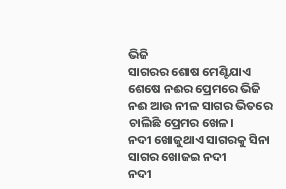ଭିଜି
ସାଗରର ଶୋଷ ମେଣ୍ଟିଯାଏ
ଶେଷେ ନଈର ପ୍ରେମରେ ଭିଜି
ନଈ ଆଉ ନୀଳ ସାଗର ଭିତରେ
ଚାଲିଛି ପ୍ରେମର ଖେଳ।
ନଦୀ ଖୋଜୁଥାଏ ସାଗରକୁ ସିନା
ସାଗର ଖୋଜଇ ନଦୀ
ନଦୀ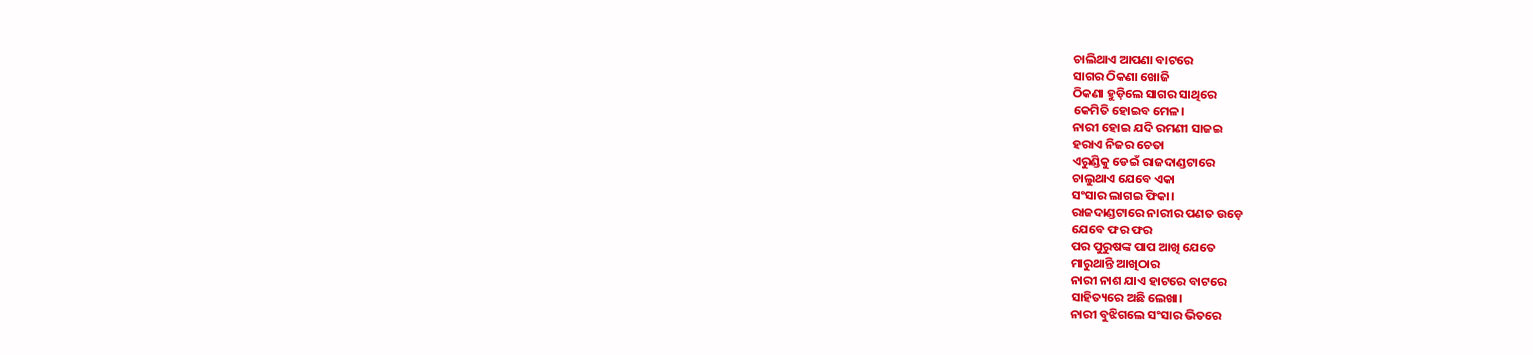ଚାଲିଥାଏ ଆପଣା ବାଟରେ
ସାଗର ଠିକଣା ଖୋଜି
ଠିକଣା ହୁଡ଼ିଲେ ସାଗର ସାଥିରେ
କେମିତି ହୋଇବ ମେଳ।
ନାରୀ ହୋଇ ଯଦି ରମଣୀ ସାଜଇ
ହରାଏ ନିଜର ଚେତା
ଏରୁଣ୍ଡିକୁ ଡେଇଁ ରାଜଦାଣ୍ଡଟାରେ
ଚାଲୁଥାଏ ଯେବେ ଏକା
ସଂସାର ଲାଗଇ ଫିକା।
ରାଜଦାଣ୍ଡଟାରେ ନାରୀର ପଣତ ଉଡ଼େ
ଯେବେ ଫର ଫର
ପର ପୁରୁଷଙ୍କ ପାପ ଆଖି ଯେତେ
ମାରୁଥାନ୍ତି ଆଖିଠାର
ନାରୀ ନାଶ ଯାଏ ହାଟରେ ବାଟରେ
ସାହିତ୍ୟରେ ଅଛି ଲେଖା।
ନାରୀ ବୁଝିଗଲେ ସଂସାର ଭିତରେ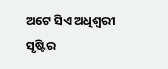ଅଟେ ସିଏ ଅଧିଶ୍ବରୀ
ସୃଷ୍ଟିର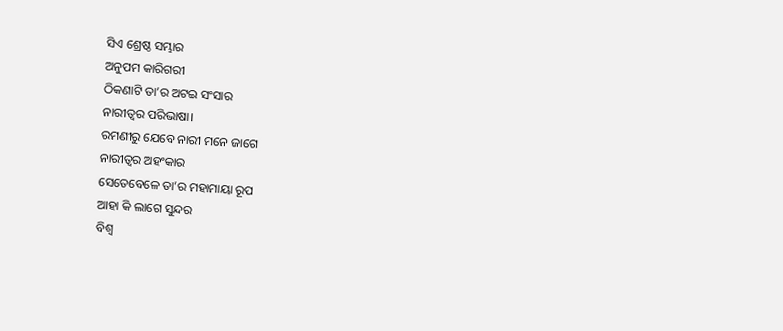ସିଏ ଶ୍ରେଷ୍ଠ ସମ୍ଭାର
ଅନୁପମ କାରିଗରୀ
ଠିକଣାଟି ତା’ର ଅଟଇ ସଂସାର
ନାରୀତ୍ବର ପରିଭାଷା।
ରମଣୀରୁ ଯେବେ ନାରୀ ମନେ ଜାଗେ
ନାରୀତ୍ବର ଅହଂକାର
ସେତେବେଳେ ତା’ର ମହାମାୟା ରୂପ
ଆହା କି ଲାଗେ ସୁନ୍ଦର
ବିଶ୍ବ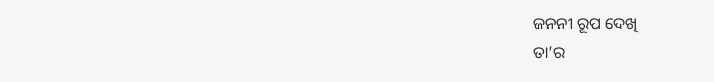ଜନନୀ ରୂପ ଦେଖି
ତା’ର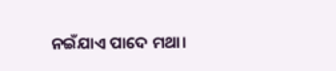ନଇଁଯାଏ ପାଦେ ମଥା।